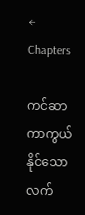← Chapters

ကင်ဆာကာကွယ်နိုင်သောလက်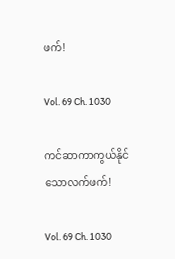ဖက်!

Vol. 69 Ch. 1030

ကင်ဆာကာကွယ်နိုင်သောလက်ဖက်!

Vol. 69 Ch. 1030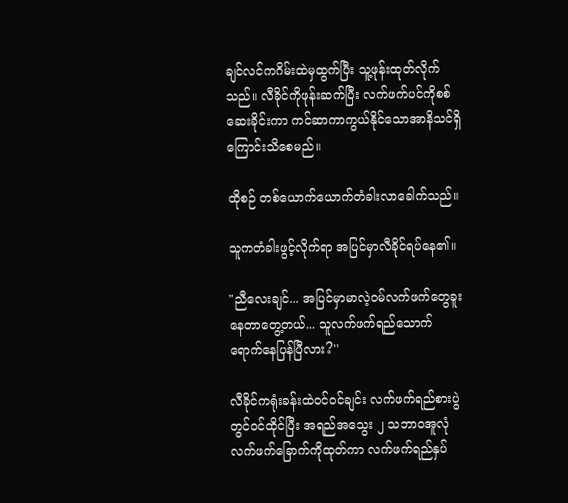ချင်လင်ကဂိမ်းထဲမှထွက်ပြီး သူ့ဖုန်းထုတ်လိုက်သည်။ လီခိုင်ကိုဖုန်းဆက်ပြီး လက်ဖက်ပင်ကိုစစ်ဆေးခိုင်းကာ ကင်ဆာကာကွယ်နိုင်သောအာနိသင်ရှိကြောင်းသိစေမည်။

ထိုစဉ် တစ်ယောက်ယောက်တံခါးလာခေါက်သည်။

သူကတံခါးဖွင့်လိုက်ရာ အပြင်မှာလီခိုင်ရပ်နေ၏။

"ညီလေးချင်... အပြင်မှာမာလဲ့ဝမ်လက်ဖက်တွေခူးနေတာတွေ့တယ်... သူလက်ဖက်ရည်သောက်ရောက်နေပြန်ပြီလား?''

လီခိုင်ကရုံးခန်းထဲဝင်ဝင်ချင်း လက်ဖက်ရည်စားပွဲတွင်ဝင်ထိုင်ပြီး အရည်အသွေး ၂ သဘာဝအူလုံလက်ဖက်ခြောက်ကိုထုတ်ကာ လက်ဖက်ရည်နှပ်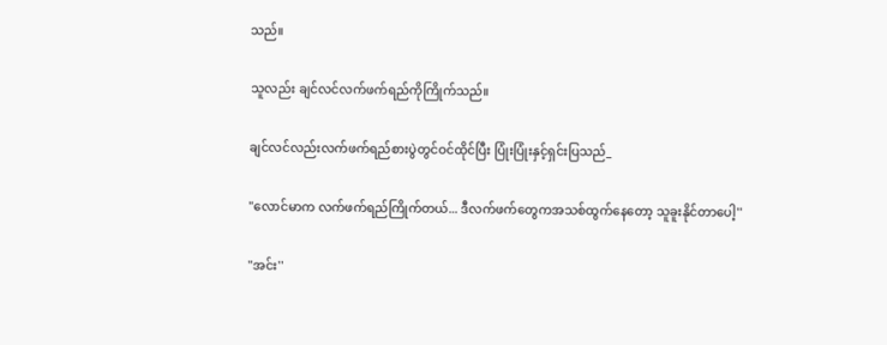သည်။

သူလည်း ချင်လင်လက်ဖက်ရည်ကိုကြိုက်သည်။

ချင်လင်လည်းလက်ဖက်ရည်စားပွဲတွင်ဝင်ထိုင်ပြီး ပြုံးပြုံးနှင့်ရှင်းပြသည်_

"လောင်မာက လက်ဖက်ရည်ကြိုက်တယ်... ဒီလက်ဖက်တွေကအသစ်ထွက်နေတော့ သူခူးနိုင်တာပေါ့''

"အင်း''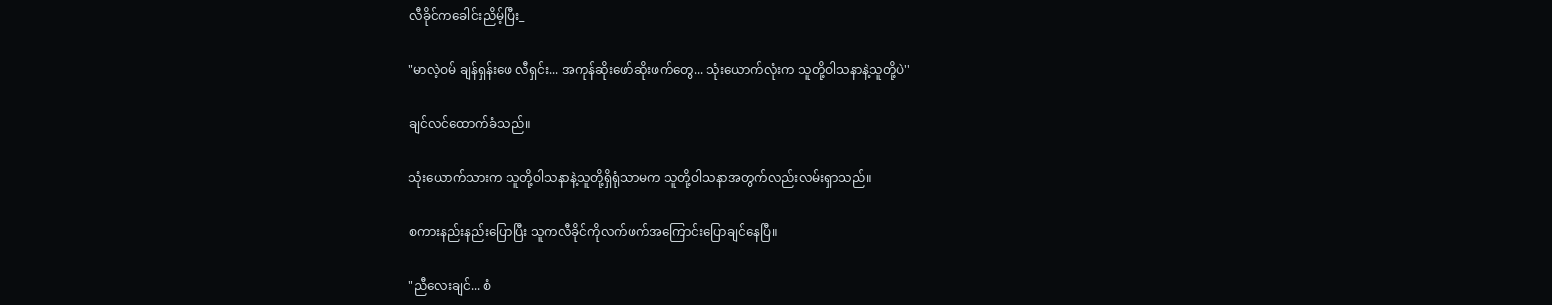လီခိုင်ကခေါင်းညိမ့်ပြီး_

"မာလဲ့ဝမ် ချန်ရှန်းဖေ လီရှင်း... အကုန်ဆိုးဖော်ဆိုးဖက်တွေ... သုံးယောက်လုံးက သူတို့ဝါသနာနဲ့သူတို့ပဲ''

ချင်လင်ထောက်ခံသည်။

သုံးယောက်သားက သူတို့ဝါသနာနဲ့သူတို့ရှိရုံသာမက သူတို့ဝါသနာအတွက်လည်းလမ်းရှာသည်။

စကားနည်းနည်းပြောပြီး သူကလီခိုင်ကိုလက်ဖက်အကြောင်းပြောချင်နေပြီ။

"ညီလေးချင်... စံ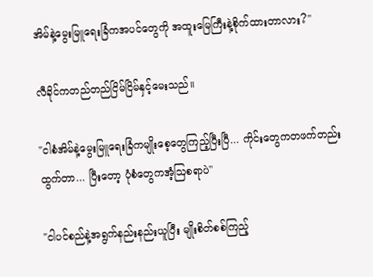အိမ်နဲ့မွေးမြူရေးခြံကအပင်တွေကို အထူးမြေကြီးနဲ့စိုက်ထားတာလား?''

လီခိုင်ကတည်တည်ငြိမ်ငြိမ်နှင့်မေးသည်။

"ငါစံအိမ်နဲ့မွေးမြူရေးခြံကမျိုးစေ့တွေကြည့်ပြီးပြီ... ကိုင်းတွေကတဖက်တည်းထွက်တာ... ပြီးတော့ ပုံစံတွေကအံ့ဩစရာပဲ''

"ငါပင်စည်နဲ့အရွက်နည်းနည်းယူပြီး မျိုးစိတ်စစ်ကြည့်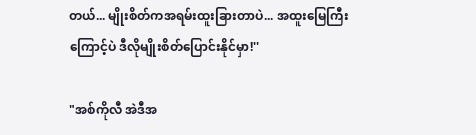တယ်... မျိုးစိတ်ကအရမ်းထူးခြားတာပဲ... အထူးမြေကြီးကြောင့်ပဲ ဒီလိုမျိုးစိတ်ပြောင်းနိုင်မှာ!''

"အစ်ကိုလီ အဲဒီအ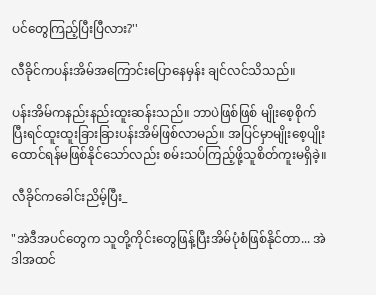ပင်တွေကြည့်ပြီးပြီလား?''

လီခိုင်ကပန်းအိမ်အကြောင်းပြောနေမှန်း ချင်လင်သိသည်။

ပန်းအိမ်ကနည်းနည်းထူးဆန်းသည်။ ဘာပဲဖြစ်ဖြစ် မျိုးစေ့စိုက်ပြီးရင်ထူးထူးခြားခြားပန်းအိမ်ဖြစ်လာမည်။ အပြင်မှာမျိုးစေ့ပျိုးထောင်ရန်မဖြစ်နိုင်သော်လည်း စမ်းသပ်ကြည့်ဖို့သူစိတ်ကူးမရှိခဲ့။

လီခိုင်ကခေါင်းညိမ့်ပြီး_

"အဲဒီအပင်တွေက သူတို့ကိုင်းတွေဖြန့်ပြီးအိမ်ပုံစံဖြစ်နိုင်တာ... အဲဒါအထင်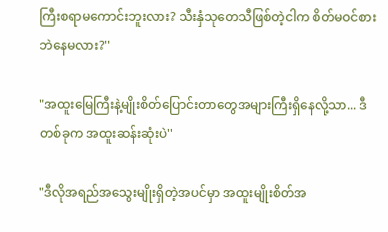ကြီးစရာမကောင်းဘူးလား? သီးနှံသုတေသီဖြစ်တဲ့ငါက စိတ်မဝင်စားဘဲနေမလား?''

"အထူးမြေကြီးနဲ့မျိုးစိတ်ပြောင်းတာတွေအများကြီးရှိနေလို့သာ... ဒီတစ်ခုက အထူးဆန်းဆုံးပဲ''

"ဒီလိုအရည်အသွေးမျိုးရှိတဲ့အပင်မှာ အထူးမျိုးစိတ်အ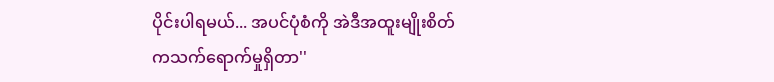ပိုင်းပါရမယ်... အပင်ပုံစံကို အဲဒီအထူးမျိုးစိတ်ကသက်ရောက်မှုရှိတာ''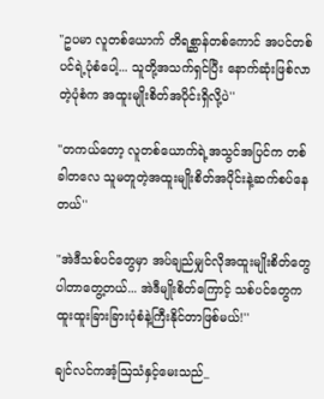"ဥပမာ လူတစ်ယောက် တိရစ္ဆာန်တစ်ကောင် အပင်တစ်ပင်ရဲ့ပုံစံပေါ့... သူတို့အသက်ရှင်ပြီး နောက်ဆုံးဖြစ်လာတဲ့ပုံစံက အထူးမျိုးစိတ်အပိုင်းရှိလို့ပဲ''

"တကယ်တော့ လူတစ်ယောက်ရဲ့အသွင်အပြင်က တစ်ခါတလေ သူမတူတဲ့အထူးမျိုးစိတ်အပိုင်းနဲ့ဆက်စပ်နေတယ်''

"အဲဒီသစ်ပင်တွေမှာ အပ်ချည်မျှင်လိုအထူးမျိုးစိတ်တွေပါတာတွေ့တယ်... အဲဒီမျိုးစိတ်ကြောင့် သစ်ပင်တွေကထူးထူးခြားခြားပုံစံနဲ့ကြီးနိုင်တာဖြစ်မယ်!''

ချင်လင်ကအံ့ဩသံနှင့်မေးသည်_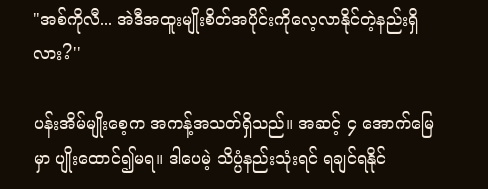"အစ်ကိုလီ... အဲဒီအထူးမျိုးစိတ်အပိုင်းကိုလေ့လာနိုင်တဲ့နည်းရှိလား?''

ပန်းအိမ်မျိုးစေ့က အကန့်အသတ်ရှိသည်။ အဆင့် ၄ အောက်မြေမှာ ပျိုးထောင်၍မရ။ ဒါပေမဲ့ သိပ္ပံနည်းသုံးရင် ရချင်ရနိုင်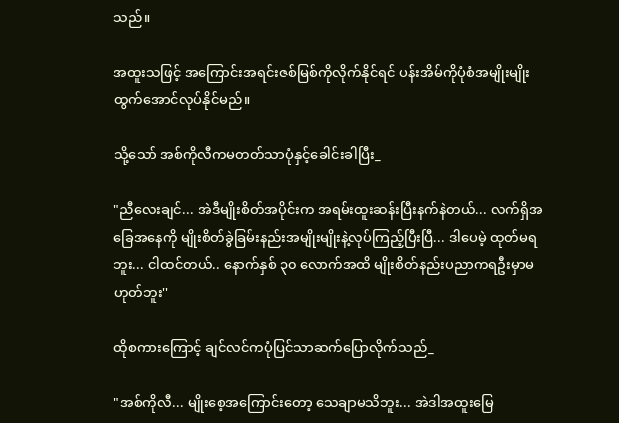သည်။

အထူးသဖြင့် အကြောင်းအရင်းဇစ်မြစ်ကိုလိုက်နိုင်ရင် ပန်းအိမ်ကိုပုံစံအမျိုးမျိုးထွက်အောင်လုပ်နိုင်မည်။

သို့သော် အစ်ကိုလီကမတတ်သာပုံနှင့်ခေါင်းခါပြီး_

"ညီလေးချင်... အဲဒီမျိုးစိတ်အပိုင်းက အရမ်းထူးဆန်းပြီးနက်နဲတယ်... လက်ရှိအခြေအနေကို မျိုးစိတ်ခွဲခြမ်းနည်းအမျိုးမျိုးနဲ့လုပ်ကြည့်ပြီးပြီ... ဒါပေမဲ့ ထုတ်မရဘူး... ငါထင်တယ်.. နောက်နှစ် ၃၀ လောက်အထိ မျိုးစိတ်နည်းပညာကရဦးမှာမဟုတ်ဘူး''

ထိုစကားကြောင့် ချင်လင်ကပုံပြင်သာဆက်ပြောလိုက်သည်_

"အစ်ကိုလီ... မျိုးစေ့အကြောင်းတော့ သေချာမသိဘူး... အဲဒါအထူးမြေ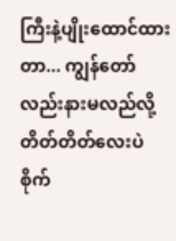ကြီးနဲ့ပျိုးထောင်ထားတာ... ကျွန်တော်လည်းနားမလည်လို့ တိတ်တိတ်လေးပဲစိုက်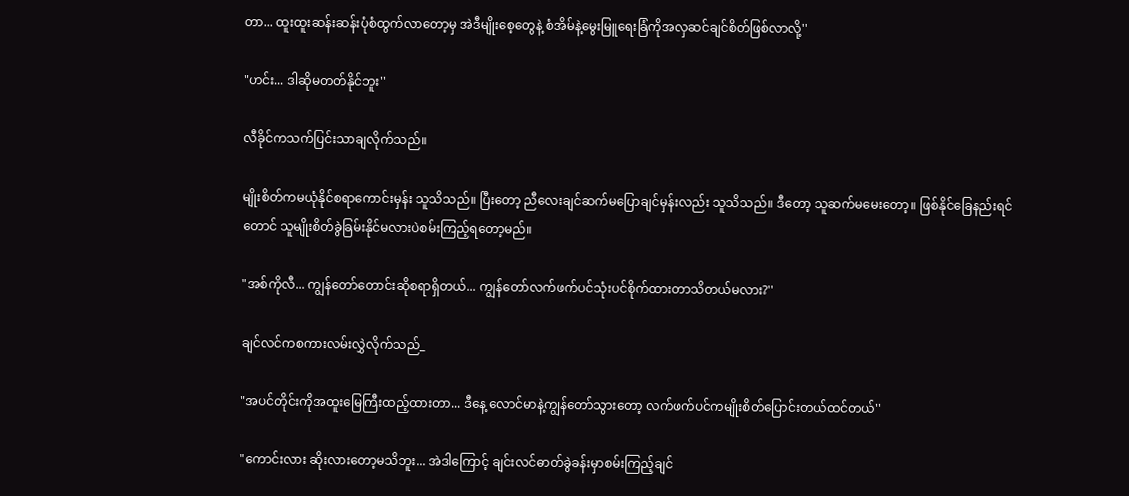တာ... ထူးထူးဆန်းဆန်းပုံစံထွက်လာတော့မှ အဲဒီမျိုးစေ့တွေနဲ့ စံအိမ်နဲ့မွေးမြူရေးခြံကိုအလှဆင်ချင်စိတ်ဖြစ်လာလို့''

"ဟင်း... ဒါဆိုမတတ်နိုင်ဘူး''

လီခိုင်ကသက်ပြင်းသာချလိုက်သည်။

မျိုးစိတ်ကမယုံနိုင်စရာကောင်းမှန်း သူသိသည်။ ပြီးတော့ ညီလေးချင်ဆက်မပြောချင်မှန်းလည်း သူသိသည်။ ဒီတော့ သူဆက်မမေးတော့။ ဖြစ်နိုင်ခြေနည်းရင်တောင် သူမျိုးစိတ်ခွဲခြမ်းနိုင်မလားပဲစမ်းကြည့်ရတော့မည်။

"အစ်ကိုလီ... ကျွန်တော်တောင်းဆိုစရာရှိတယ်... ကျွန်တော်လက်ဖက်ပင်သုံးပင်စိုက်ထားတာသိတယ်မလား?''

ချင်လင်ကစကားလမ်းလွှဲလိုက်သည်_

"အပင်တိုင်းကိုအထူးမြေကြီးထည့်ထားတာ... ဒီနေ့ လောင်မာနဲ့ကျွန်တော်သွားတော့ လက်ဖက်ပင်ကမျိုးစိတ်ပြောင်းတယ်ထင်တယ်''

"ကောင်းလား ဆိုးလားတော့မသိဘူး... အဲဒါကြောင့် ချင်းလင်ဓာတ်ခွဲခန်းမှာစမ်းကြည့်ချင်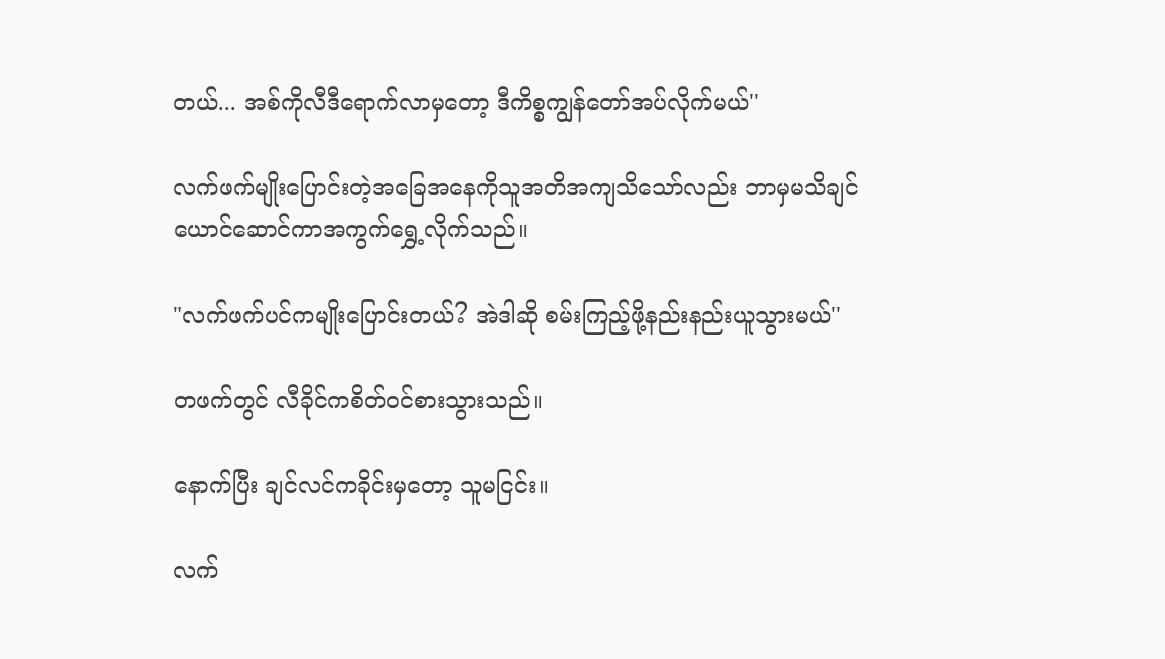တယ်... အစ်ကိုလီဒီရောက်လာမှတော့ ဒီကိစ္စကျွန်တော်အပ်လိုက်မယ်''

လက်ဖက်မျိုးပြောင်းတဲ့အခြေအနေကိုသူအတိအကျသိသော်လည်း ဘာမှမသိချင်ယောင်ဆောင်ကာအကွက်ရွှေ့လိုက်သည်။

"လက်ဖက်ပင်ကမျိုးပြောင်းတယ်? အဲဒါဆို စမ်းကြည့်ဖို့နည်းနည်းယူသွားမယ်''

တဖက်တွင် လီခိုင်ကစိတ်ဝင်စားသွားသည်။

နောက်ပြီး ချင်လင်ကခိုင်းမှတော့ သူမငြင်း။

လက်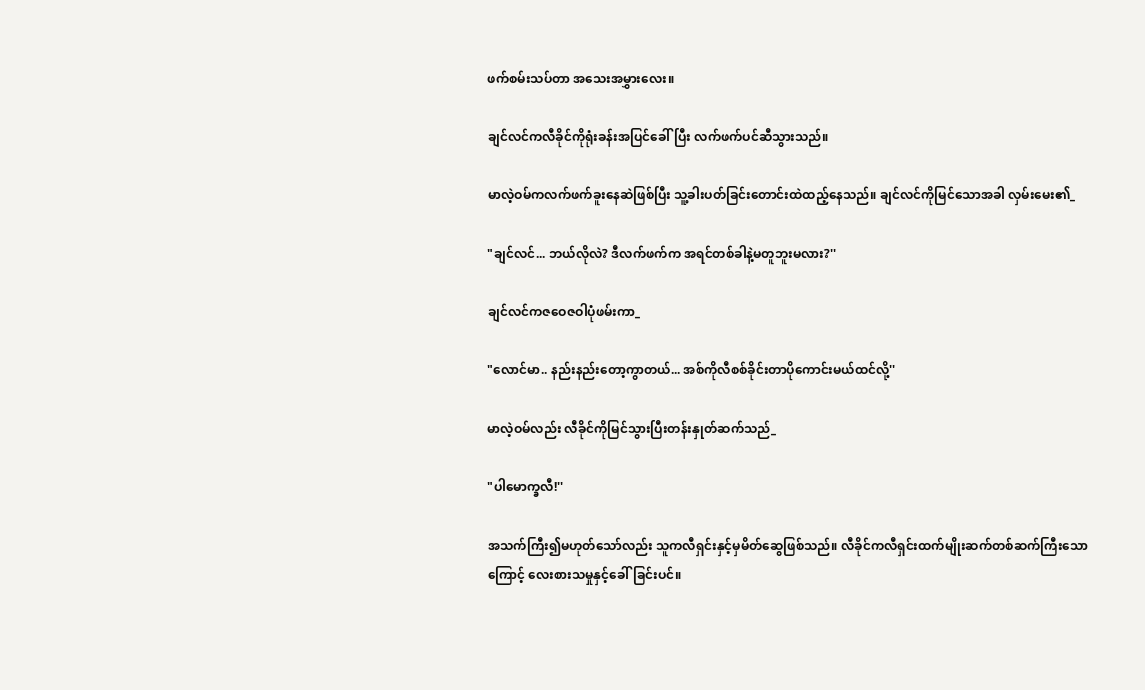ဖက်စမ်းသပ်တာ အသေးအမွှားလေး။

ချင်လင်ကလီခိုင်ကိုရုံးခန်းအပြင်ခေါ်ပြီး လက်ဖက်ပင်ဆီသွားသည်။

မာလဲ့ဝမ်ကလက်ဖက်ခူးနေဆဲဖြစ်ပြီး သူ့ခါးပတ်ခြင်းတောင်းထဲထည့်နေသည်။ ချင်လင်ကိုမြင်သောအခါ လှမ်းမေး၏_

"ချင်လင်... ဘယ်လိုလဲ? ဒီလက်ဖက်က အရင်တစ်ခါနဲ့မတူဘူးမလား?''

ချင်လင်ကဇဝေဇဝါပုံဖမ်းကာ_

"လောင်မာ.. နည်းနည်းတော့ကွာတယ်... အစ်ကိုလီစစ်ခိုင်းတာပိုကောင်းမယ်ထင်လို့''

မာလဲ့ဝမ်လည်း လီခိုင်ကိုမြင်သွားပြီးတန်းနှုတ်ဆက်သည်_

"ပါမောက္ခလီ!''

အသက်ကြီး၍မဟုတ်သော်လည်း သူကလီရှင်းနှင့်မှမိတ်ဆွေဖြစ်သည်။ လီခိုင်ကလီရှင်းထက်မျိုးဆက်တစ်ဆက်ကြီးသောကြောင့် လေးစားသမှုနှင့်ခေါ်ခြင်းပင်။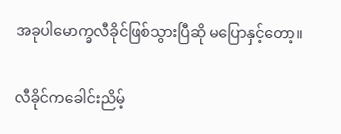အခုပါမောက္ခလီခိုင်ဖြစ်သွားပြီဆို မပြောနှင့်တော့။

လီခိုင်ကခေါင်းညိမ့်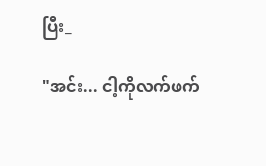ပြီး_

"အင်း... ငါ့ကိုလက်ဖက်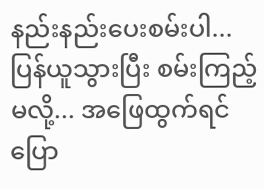နည်းနည်းပေးစမ်းပါ... ပြန်ယူသွားပြီး စမ်းကြည့်မလို့... အဖြေထွက်ရင်ပြော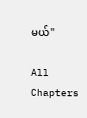မယ်''

All Chapters